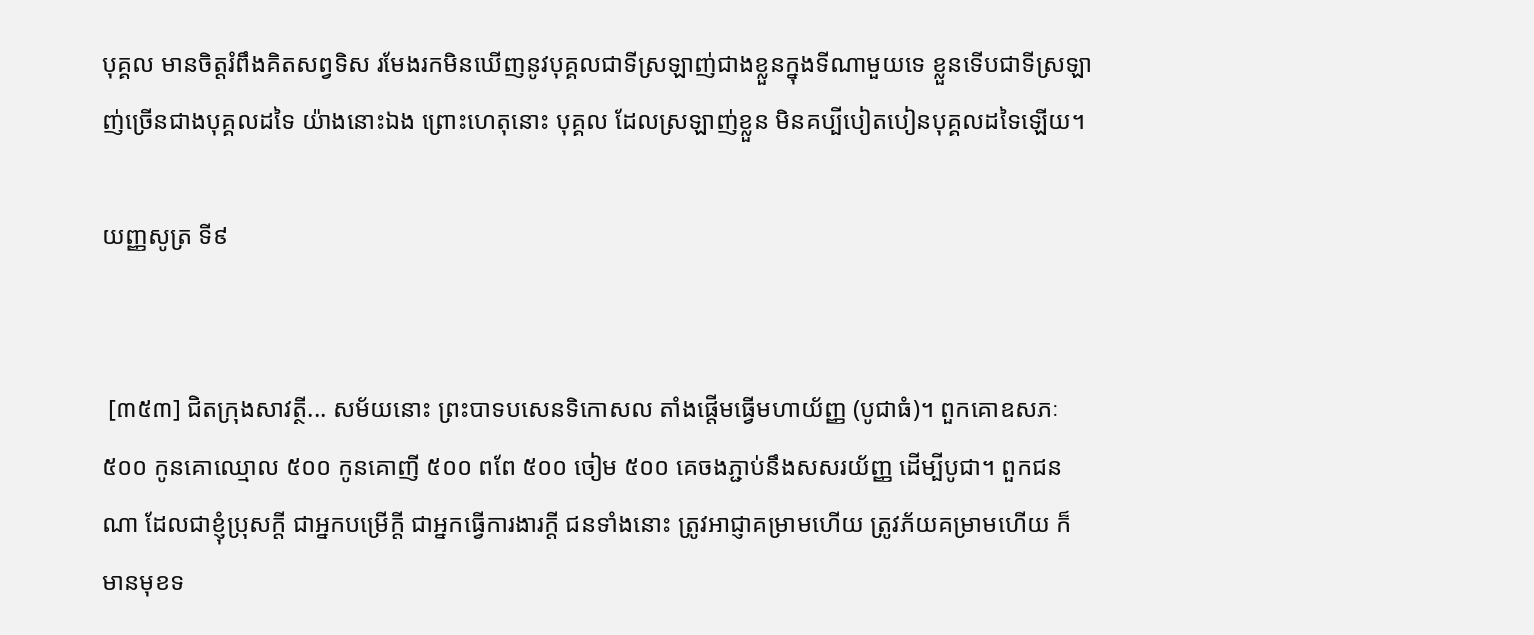បុគ្គល មានចិត្តរំពឹងគិតសព្វទិស រមែងរកមិនឃើញនូវបុគ្គលជាទីស្រឡាញ់ជាងខ្លួនក្នុងទីណាមួយទេ ខ្លួនទើបជាទីស្រឡាញ់ច្រើនជាងបុគ្គលដទៃ យ៉ាងនោះឯង ព្រោះហេតុនោះ បុគ្គល ដែលស្រឡាញ់ខ្លួន មិនគប្បីបៀតបៀនបុគ្គលដទៃឡើយ។

យញ្ញសូត្រ ទី៩


 [៣៥៣] ជិតក្រុងសាវត្ថី... សម័យនោះ ព្រះបាទបសេនទិកោសល តាំងផ្តើមធ្វើមហាយ័ញ្ញ (បូជាធំ)។ ពួកគោឧសភៈ ៥០០ កូនគោឈ្មោល ៥០០ កូនគោញី ៥០០ ពពែ ៥០០ ចៀម ៥០០ គេចងភ្ជាប់នឹងសសរយ័ញ្ញ ដើម្បីបូជា។ ពួកជនណា ដែលជាខ្ញុំប្រុសក្តី ជាអ្នកបម្រើក្តី ជាអ្នកធ្វើការងារក្តី ជនទាំងនោះ ត្រូវអាជ្ញាគម្រាមហើយ ត្រូវភ័យគម្រាមហើយ ក៏មានមុខទ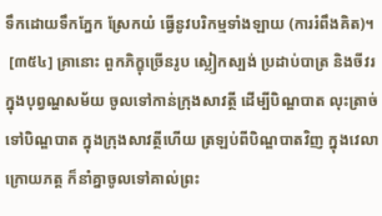ទឹកដោយទឹកភ្នែក ស្រែកយំ ធ្វើនូវបរិកម្មទាំងឡាយ (ការរំពឹងគិត)។
 [៣៥៤] គ្រានោះ ពួកភិក្ខុច្រើនរូប ស្លៀកស្បង់ ប្រដាប់បាត្រ និងចីវរ ក្នុងបុព្វណ្ហសម័យ ចូលទៅកាន់ក្រុងសាវត្ថី ដើម្បីបិណ្ឌបាត លុះត្រាច់ទៅបិណ្ឌបាត ក្នុងក្រុងសាវត្ថីហើយ ត្រឡប់ពីបិណ្ឌបាតវិញ ក្នុងវេលាក្រោយភត្ត ក៏នាំគ្នាចូលទៅគាល់ព្រះ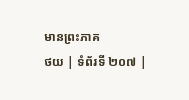មានព្រះភាគ
ថយ | ទំព័រទី ២០៧ |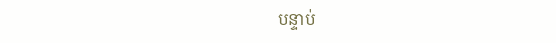បន្ទាប់